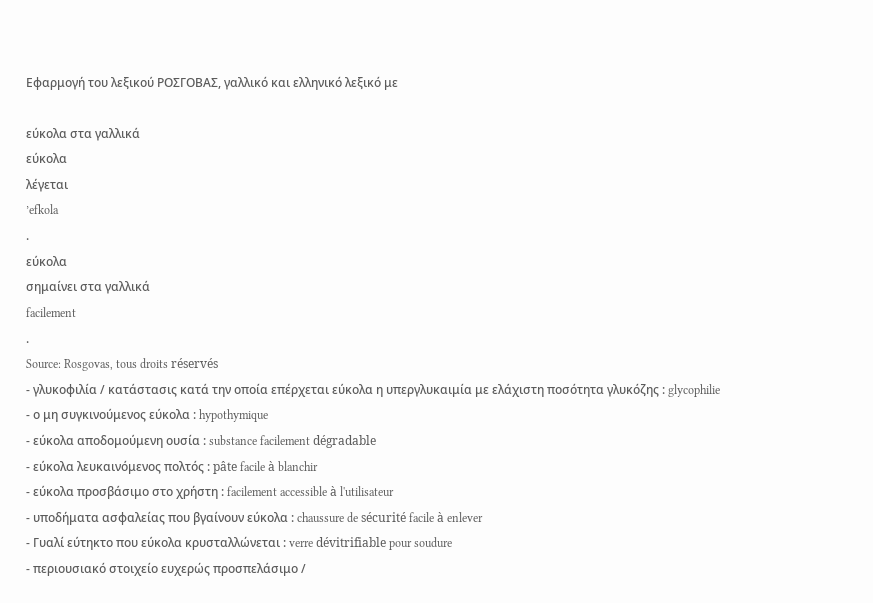Εφαρμογή του λεξικού ΡΟΣΓΟΒΑΣ, γαλλικό και ελληνικό λεξικό με

εύκολα στα γαλλικά
εύκολα
λέγεται
’efkola
.
εύκολα
σημαίνει στα γαλλικά
facilement
.
Source: Rosgovas, tous droits réservés
- γλυκοφιλία / κατάστασις κατά την οποία επέρχεται εύκολα η υπεργλυκαιμία με ελάχιστη ποσότητα γλυκόζης : glycophilie
- ο μη συγκινούμενος εύκολα : hypothymique
- εύκολα αποδομούμενη ουσία : substance facilement dégradable
- εύκολα λευκαινόμενος πολτός : pâte facile à blanchir
- εύκολα προσβάσιμο στο χρήστη : facilement accessible à l'utilisateur
- υποδήματα ασφαλείας που βγαίνουν εύκολα : chaussure de sécurité facile à enlever
- Γυαλί εύτηκτο που εύκολα κρυσταλλώνεται : verre dévitrifiable pour soudure
- περιουσιακό στοιχείο ευχερώς προσπελάσιμο /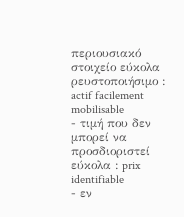περιουσιακό στοιχείο εύκολα ρευστοποιήσιμο : actif facilement mobilisable
- τιμή που δεν μπορεί να προσδιοριστεί εύκολα : prix identifiable
- εν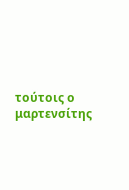τούτοις ο μαρτενσίτης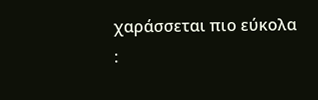χαράσσεται πιο εύκολα :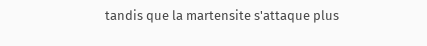tandis que la martensite s'attaque plus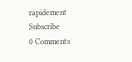rapidement
Subscribe
0 Comments